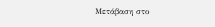Μετάβαση στο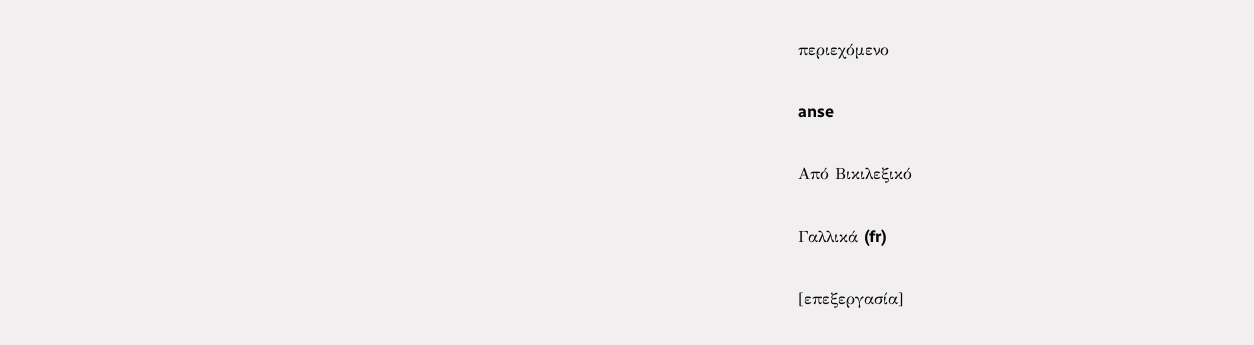περιεχόμενο

anse

Από Βικιλεξικό

Γαλλικά (fr)

[επεξεργασία]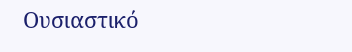Ουσιαστικό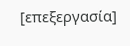[επεξεργασία]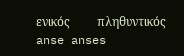ενικός         πληθυντικός
anse anses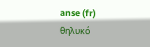anse (fr) θηλυκό